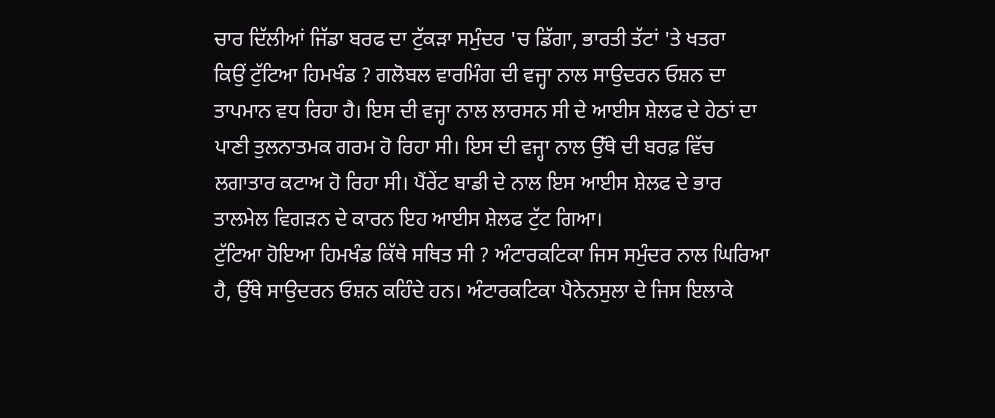ਚਾਰ ਦਿੱਲੀਆਂ ਜਿੱਡਾ ਬਰਫ ਦਾ ਟੁੱਕੜਾ ਸਮੁੰਦਰ 'ਚ ਡਿੱਗਾ, ਭਾਰਤੀ ਤੱਟਾਂ 'ਤੇ ਖਤਰਾ
ਕਿਉਂ ਟੁੱਟਿਆ ਹਿਮਖੰਡ ? ਗਲੋਬਲ ਵਾਰਮਿੰਗ ਦੀ ਵਜ੍ਹਾ ਨਾਲ ਸਾਉਦਰਨ ਓਸ਼ਨ ਦਾ ਤਾਪਮਾਨ ਵਧ ਰਿਹਾ ਹੈ। ਇਸ ਦੀ ਵਜ੍ਹਾ ਨਾਲ ਲਾਰਸਨ ਸੀ ਦੇ ਆਈਸ ਸ਼ੇਲਫ ਦੇ ਹੇਠਾਂ ਦਾ ਪਾਣੀ ਤੁਲਨਾਤਮਕ ਗਰਮ ਹੋ ਰਿਹਾ ਸੀ। ਇਸ ਦੀ ਵਜ੍ਹਾ ਨਾਲ ਉੱਥੇ ਦੀ ਬਰਫ਼ ਵਿੱਚ ਲਗਾਤਾਰ ਕਟਾਅ ਹੋ ਰਿਹਾ ਸੀ। ਪੈਂਰੇਂਟ ਬਾਡੀ ਦੇ ਨਾਲ ਇਸ ਆਈਸ ਸ਼ੇਲਫ ਦੇ ਭਾਰ ਤਾਲਮੇਲ ਵਿਗੜਨ ਦੇ ਕਾਰਨ ਇਹ ਆਈਸ ਸ਼ੇਲਫ ਟੁੱਟ ਗਿਆ।
ਟੁੱਟਿਆ ਹੋਇਆ ਹਿਮਖੰਡ ਕਿੱਥੇ ਸਥਿਤ ਸੀ ? ਅੰਟਾਰਕਟਿਕਾ ਜਿਸ ਸਮੁੰਦਰ ਨਾਲ ਘਿਰਿਆ ਹੈ, ਉੱਥੇ ਸਾਉਦਰਨ ਓਸ਼ਨ ਕਹਿੰਦੇ ਹਨ। ਅੰਟਾਰਕਟਿਕਾ ਪੈਨੇਨਸੁਲਾ ਦੇ ਜਿਸ ਇਲਾਕੇ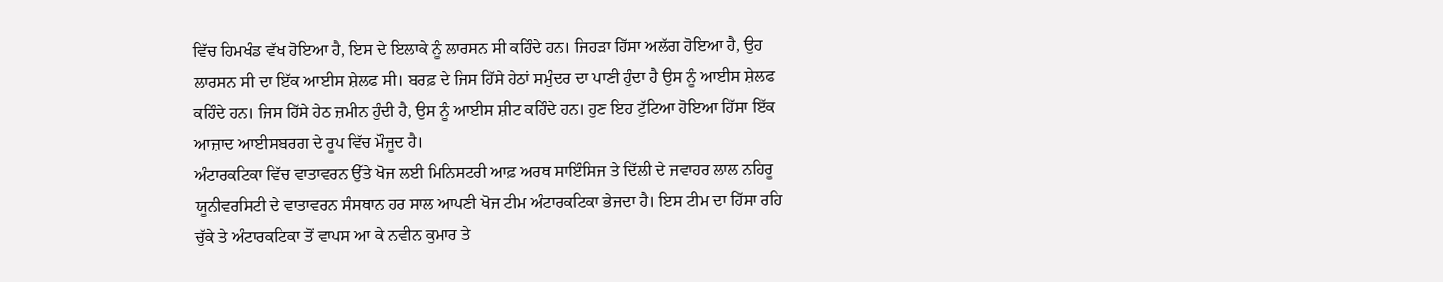ਵਿੱਚ ਹਿਮਖੰਡ ਵੱਖ ਹੋਇਆ ਹੈ, ਇਸ ਦੇ ਇਲਾਕੇ ਨੂੰ ਲਾਰਸਨ ਸੀ ਕਹਿੰਦੇ ਹਨ। ਜਿਹੜਾ ਹਿੱਸਾ ਅਲੱਗ ਹੋਇਆ ਹੈ, ਉਹ ਲਾਰਸਨ ਸੀ ਦਾ ਇੱਕ ਆਈਸ ਸ਼ੇਲਫ ਸੀ। ਬਰਫ਼ ਦੇ ਜਿਸ ਹਿੱਸੇ ਹੇਠਾਂ ਸਮੁੰਦਰ ਦਾ ਪਾਣੀ ਹੁੰਦਾ ਹੈ ਉਸ ਨੂੰ ਆਈਸ ਸ਼ੇਲਫ ਕਹਿੰਦੇ ਹਨ। ਜਿਸ ਹਿੱਸੇ ਹੇਠ ਜ਼ਮੀਨ ਹੁੰਦੀ ਹੈ, ਉਸ ਨੂੰ ਆਈਸ ਸ਼ੀਟ ਕਹਿੰਦੇ ਹਨ। ਹੁਣ ਇਹ ਟੁੱਟਿਆ ਹੋਇਆ ਹਿੱਸਾ ਇੱਕ ਆਜ਼ਾਦ ਆਈਸਬਰਗ ਦੇ ਰੂਪ ਵਿੱਚ ਮੌਜੂਦ ਹੈ।
ਅੰਟਾਰਕਟਿਕਾ ਵਿੱਚ ਵਾਤਾਵਰਨ ਉੱਤੇ ਖੋਜ ਲਈ ਮਿਨਿਸਟਰੀ ਆਫ਼ ਅਰਥ ਸਾਇੰਸਿਜ ਤੇ ਦਿੱਲੀ ਦੇ ਜਵਾਹਰ ਲਾਲ ਨਹਿਰੂ ਯੂਨੀਵਰਸਿਟੀ ਦੇ ਵਾਤਾਵਰਨ ਸੰਸਥਾਨ ਹਰ ਸਾਲ ਆਪਣੀ ਖੋਜ ਟੀਮ ਅੰਟਾਰਕਟਿਕਾ ਭੇਜਦਾ ਹੈ। ਇਸ ਟੀਮ ਦਾ ਹਿੱਸਾ ਰਹਿ ਚੁੱਕੇ ਤੇ ਅੰਟਾਰਕਟਿਕਾ ਤੋਂ ਵਾਪਸ ਆ ਕੇ ਨਵੀਨ ਕੁਮਾਰ ਤੇ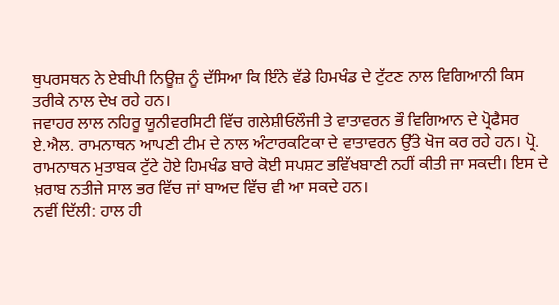ਥੁਪਰਸਥਨ ਨੇ ਏਬੀਪੀ ਨਿਊਜ਼ ਨੂੰ ਦੱਸਿਆ ਕਿ ਇੰਨੇ ਵੱਡੇ ਹਿਮਖੰਡ ਦੇ ਟੁੱਟਣ ਨਾਲ ਵਿਗਿਆਨੀ ਕਿਸ ਤਰੀਕੇ ਨਾਲ ਦੇਖ ਰਹੇ ਹਨ।
ਜਵਾਹਰ ਲਾਲ ਨਹਿਰੂ ਯੂਨੀਵਰਸਿਟੀ ਵਿੱਚ ਗਲੇਸ਼ੀਓਲੌਜੀ ਤੇ ਵਾਤਾਵਰਨ ਭੌ ਵਿਗਿਆਨ ਦੇ ਪ੍ਰੋਫੈਸਰ ਏ.ਐਲ. ਰਾਮਨਾਥਨ ਆਪਣੀ ਟੀਮ ਦੇ ਨਾਲ ਅੰਟਾਰਕਟਿਕਾ ਦੇ ਵਾਤਾਵਰਨ ਉੱਤੇ ਖੋਜ ਕਰ ਰਹੇ ਹਨ। ਪ੍ਰੋ. ਰਾਮਨਾਥਨ ਮੁਤਾਬਕ ਟੁੱਟੇ ਹੋਏ ਹਿਮਖੰਡ ਬਾਰੇ ਕੋਈ ਸਪਸ਼ਟ ਭਵਿੱਖਬਾਣੀ ਨਹੀਂ ਕੀਤੀ ਜਾ ਸਕਦੀ। ਇਸ ਦੇ ਖ਼ਰਾਬ ਨਤੀਜੇ ਸਾਲ ਭਰ ਵਿੱਚ ਜਾਂ ਬਾਅਦ ਵਿੱਚ ਵੀ ਆ ਸਕਦੇ ਹਨ।
ਨਵੀਂ ਦਿੱਲੀ: ਹਾਲ ਹੀ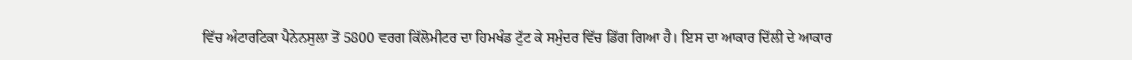ਵਿੱਚ ਅੰਟਾਰਟਿਕਾ ਪੈਨੇਨਸੁਲਾ ਤੋਂ 5800 ਵਰਗ ਕਿੱਲੋਮੀਟਰ ਦਾ ਹਿਮਖੰਡ ਟੁੱਟ ਕੇ ਸਮੁੰਦਰ ਵਿੱਚ ਡਿੱਗ ਗਿਆ ਹੈ। ਇਸ ਦਾ ਆਕਾਰ ਦਿੱਲੀ ਦੇ ਆਕਾਰ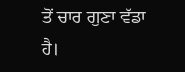ਤੋਂ ਚਾਰ ਗੁਣਾ ਵੱਡਾ ਹੈ।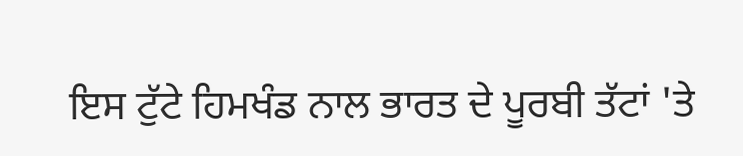ਇਸ ਟੁੱਟੇ ਹਿਮਖੰਡ ਨਾਲ ਭਾਰਤ ਦੇ ਪੂਰਬੀ ਤੱਟਾਂ 'ਤੇ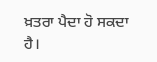ਖ਼ਤਰਾ ਪੈਦਾ ਹੋ ਸਕਦਾ ਹੈ।